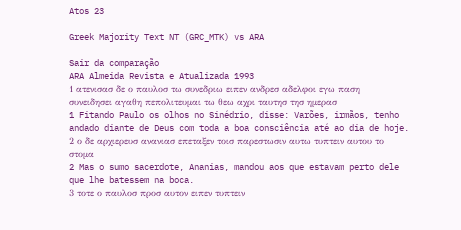Atos 23

Greek Majority Text NT (GRC_MTK) vs ARA

Sair da comparação
ARA Almeida Revista e Atualizada 1993
1 ατενισασ δε ο παυλοσ τω συνεδριω ειπεν ανδρεσ αδελφοι εγω παση συνειδησει αγαθη πεπολιτευμαι τω θεω αχρι ταυτησ τησ ημερασ
1 Fitando Paulo os olhos no Sinédrio, disse: Varões, irmãos, tenho andado diante de Deus com toda a boa consciência até ao dia de hoje.
2 ο δε αρχιερευσ ανανιασ επεταξεν τοισ παρεστωσιν αυτω τυπτειν αυτου το στομα
2 Mas o sumo sacerdote, Ananias, mandou aos que estavam perto dele que lhe batessem na boca.
3 τοτε ο παυλοσ προσ αυτον ειπεν τυπτειν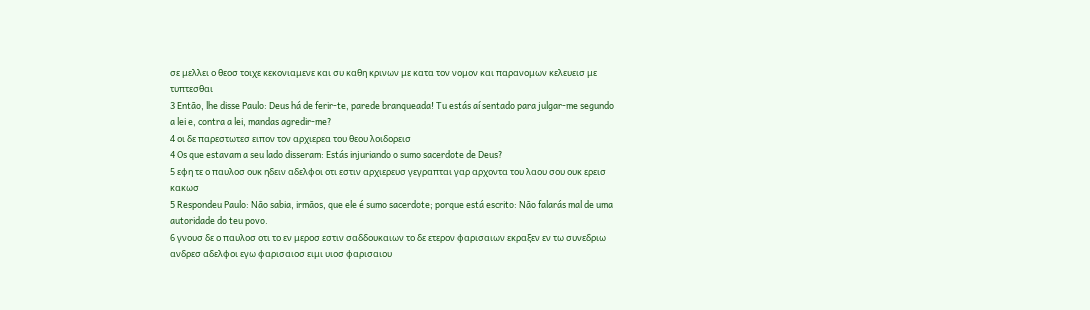σε μελλει ο θεοσ τοιχε κεκονιαμενε και συ καθη κρινων με κατα τον νομον και παρανομων κελευεισ με τυπτεσθαι
3 Então, lhe disse Paulo: Deus há de ferir-te, parede branqueada! Tu estás aí sentado para julgar-me segundo a lei e, contra a lei, mandas agredir-me?
4 οι δε παρεστωτεσ ειπον τον αρχιερεα του θεου λοιδορεισ
4 Os que estavam a seu lado disseram: Estás injuriando o sumo sacerdote de Deus?
5 εφη τε ο παυλοσ ουκ ηδειν αδελφοι οτι εστιν αρχιερευσ γεγραπται γαρ αρχοντα του λαου σου ουκ ερεισ κακωσ
5 Respondeu Paulo: Não sabia, irmãos, que ele é sumo sacerdote; porque está escrito: Não falarás mal de uma autoridade do teu povo.
6 γνουσ δε ο παυλοσ οτι το εν μεροσ εστιν σαδδουκαιων το δε ετερον φαρισαιων εκραξεν εν τω συνεδριω ανδρεσ αδελφοι εγω φαρισαιοσ ειμι υιοσ φαρισαιου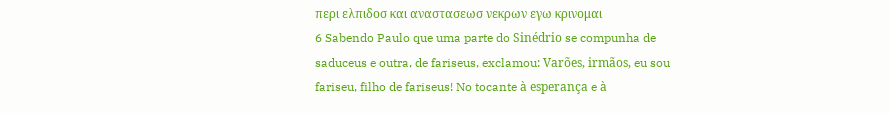περι ελπιδοσ και αναστασεωσ νεκρων εγω κρινομαι
6 Sabendo Paulo que uma parte do Sinédrio se compunha de saduceus e outra, de fariseus, exclamou: Varões, irmãos, eu sou fariseu, filho de fariseus! No tocante à esperança e à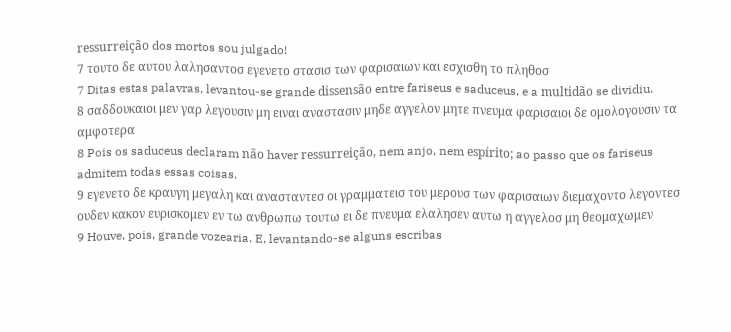ressurreição dos mortos sou julgado!
7 τουτο δε αυτου λαλησαντοσ εγενετο στασισ των φαρισαιων και εσχισθη το πληθοσ
7 Ditas estas palavras, levantou-se grande dissensão entre fariseus e saduceus, e a multidão se dividiu.
8 σαδδουκαιοι μεν γαρ λεγουσιν μη ειναι αναστασιν μηδε αγγελον μητε πνευμα φαρισαιοι δε ομολογουσιν τα αμφοτερα
8 Pois os saduceus declaram não haver ressurreição, nem anjo, nem espírito; ao passo que os fariseus admitem todas essas coisas.
9 εγενετο δε κραυγη μεγαλη και ανασταντεσ οι γραμματεισ του μερουσ των φαρισαιων διεμαχοντο λεγοντεσ ουδεν κακον ευρισκομεν εν τω ανθρωπω τουτω ει δε πνευμα ελαλησεν αυτω η αγγελοσ μη θεομαχωμεν
9 Houve, pois, grande vozearia. E, levantando-se alguns escribas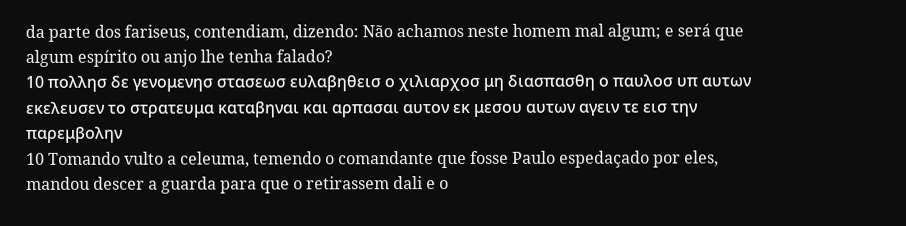da parte dos fariseus, contendiam, dizendo: Não achamos neste homem mal algum; e será que algum espírito ou anjo lhe tenha falado?
10 πολλησ δε γενομενησ στασεωσ ευλαβηθεισ ο χιλιαρχοσ μη διασπασθη ο παυλοσ υπ αυτων εκελευσεν το στρατευμα καταβηναι και αρπασαι αυτον εκ μεσου αυτων αγειν τε εισ την παρεμβολην
10 Tomando vulto a celeuma, temendo o comandante que fosse Paulo espedaçado por eles, mandou descer a guarda para que o retirassem dali e o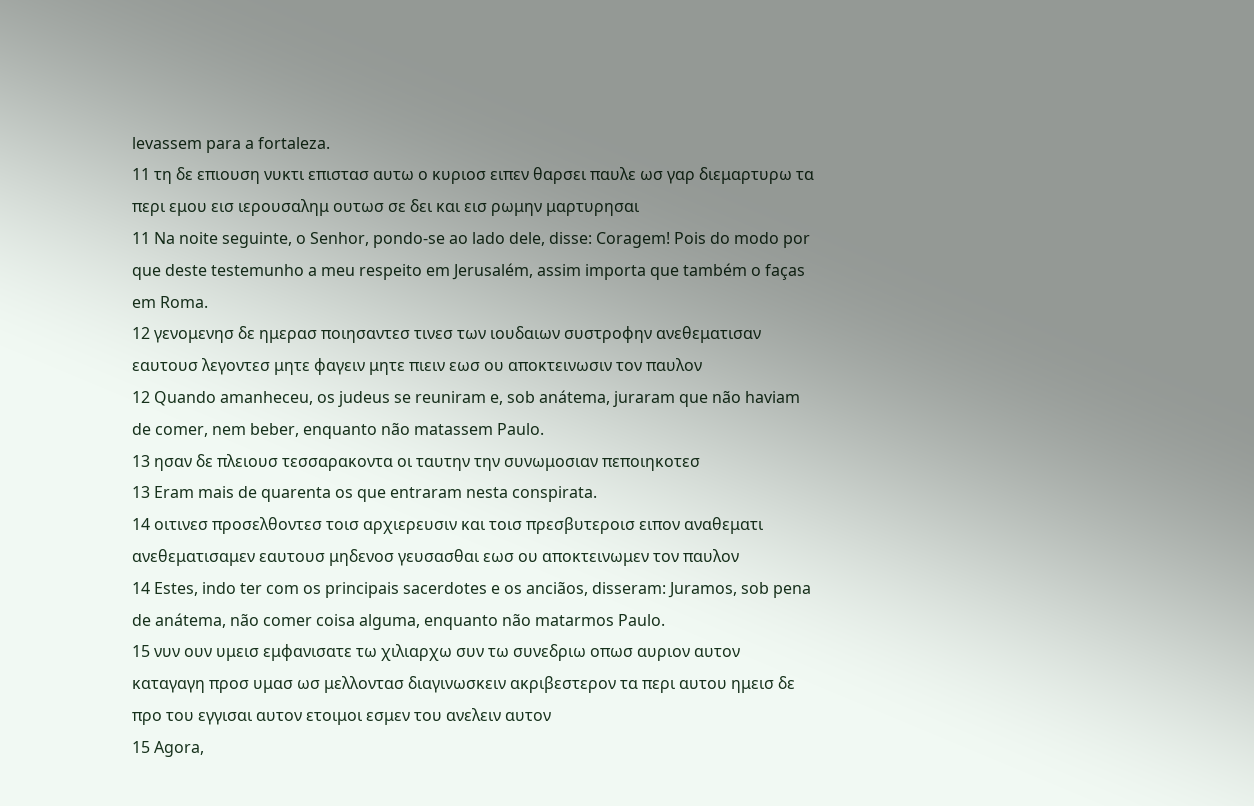levassem para a fortaleza.
11 τη δε επιουση νυκτι επιστασ αυτω ο κυριοσ ειπεν θαρσει παυλε ωσ γαρ διεμαρτυρω τα περι εμου εισ ιερουσαλημ ουτωσ σε δει και εισ ρωμην μαρτυρησαι
11 Na noite seguinte, o Senhor, pondo-se ao lado dele, disse: Coragem! Pois do modo por que deste testemunho a meu respeito em Jerusalém, assim importa que também o faças em Roma.
12 γενομενησ δε ημερασ ποιησαντεσ τινεσ των ιουδαιων συστροφην ανεθεματισαν εαυτουσ λεγοντεσ μητε φαγειν μητε πιειν εωσ ου αποκτεινωσιν τον παυλον
12 Quando amanheceu, os judeus se reuniram e, sob anátema, juraram que não haviam de comer, nem beber, enquanto não matassem Paulo.
13 ησαν δε πλειουσ τεσσαρακοντα οι ταυτην την συνωμοσιαν πεποιηκοτεσ
13 Eram mais de quarenta os que entraram nesta conspirata.
14 οιτινεσ προσελθοντεσ τοισ αρχιερευσιν και τοισ πρεσβυτεροισ ειπον αναθεματι ανεθεματισαμεν εαυτουσ μηδενοσ γευσασθαι εωσ ου αποκτεινωμεν τον παυλον
14 Estes, indo ter com os principais sacerdotes e os anciãos, disseram: Juramos, sob pena de anátema, não comer coisa alguma, enquanto não matarmos Paulo.
15 νυν ουν υμεισ εμφανισατε τω χιλιαρχω συν τω συνεδριω οπωσ αυριον αυτον καταγαγη προσ υμασ ωσ μελλοντασ διαγινωσκειν ακριβεστερον τα περι αυτου ημεισ δε προ του εγγισαι αυτον ετοιμοι εσμεν του ανελειν αυτον
15 Agora,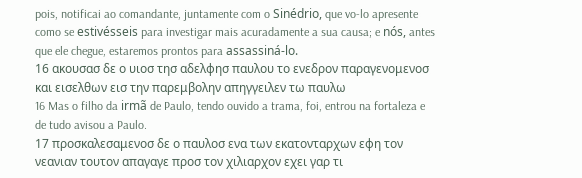pois, notificai ao comandante, juntamente com o Sinédrio, que vo-lo apresente como se estivésseis para investigar mais acuradamente a sua causa; e nós, antes que ele chegue, estaremos prontos para assassiná-lo.
16 ακουσασ δε ο υιοσ τησ αδελφησ παυλου το ενεδρον παραγενομενοσ και εισελθων εισ την παρεμβολην απηγγειλεν τω παυλω
16 Mas o filho da irmã de Paulo, tendo ouvido a trama, foi, entrou na fortaleza e de tudo avisou a Paulo.
17 προσκαλεσαμενοσ δε ο παυλοσ ενα των εκατονταρχων εφη τον νεανιαν τουτον απαγαγε προσ τον χιλιαρχον εχει γαρ τι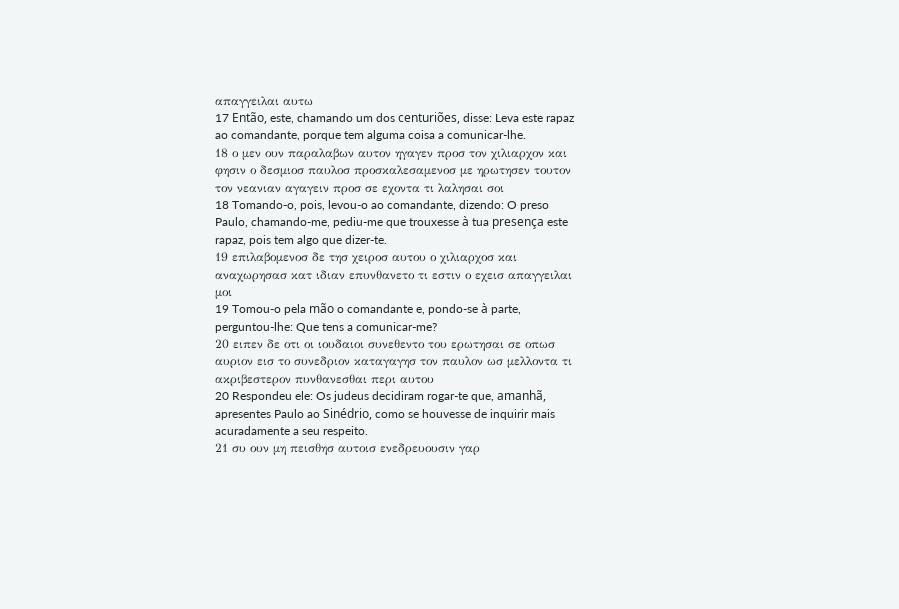απαγγειλαι αυτω
17 Então, este, chamando um dos centuriões, disse: Leva este rapaz ao comandante, porque tem alguma coisa a comunicar-lhe.
18 ο μεν ουν παραλαβων αυτον ηγαγεν προσ τον χιλιαρχον και φησιν ο δεσμιοσ παυλοσ προσκαλεσαμενοσ με ηρωτησεν τουτον τον νεανιαν αγαγειν προσ σε εχοντα τι λαλησαι σοι
18 Tomando-o, pois, levou-o ao comandante, dizendo: O preso Paulo, chamando-me, pediu-me que trouxesse à tua presença este rapaz, pois tem algo que dizer-te.
19 επιλαβομενοσ δε τησ χειροσ αυτου ο χιλιαρχοσ και αναχωρησασ κατ ιδιαν επυνθανετο τι εστιν ο εχεισ απαγγειλαι μοι
19 Tomou-o pela mão o comandante e, pondo-se à parte, perguntou-lhe: Que tens a comunicar-me?
20 ειπεν δε οτι οι ιουδαιοι συνεθεντο του ερωτησαι σε οπωσ αυριον εισ το συνεδριον καταγαγησ τον παυλον ωσ μελλοντα τι ακριβεστερον πυνθανεσθαι περι αυτου
20 Respondeu ele: Os judeus decidiram rogar-te que, amanhã, apresentes Paulo ao Sinédrio, como se houvesse de inquirir mais acuradamente a seu respeito.
21 συ ουν μη πεισθησ αυτοισ ενεδρευουσιν γαρ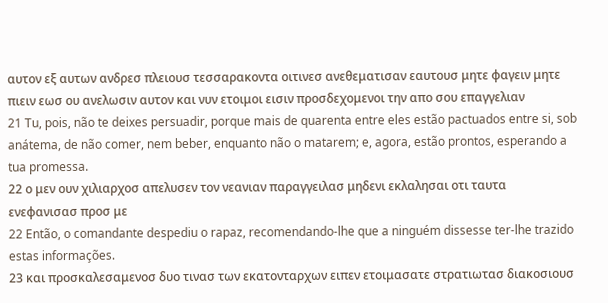αυτον εξ αυτων ανδρεσ πλειουσ τεσσαρακοντα οιτινεσ ανεθεματισαν εαυτουσ μητε φαγειν μητε πιειν εωσ ου ανελωσιν αυτον και νυν ετοιμοι εισιν προσδεχομενοι την απο σου επαγγελιαν
21 Tu, pois, não te deixes persuadir, porque mais de quarenta entre eles estão pactuados entre si, sob anátema, de não comer, nem beber, enquanto não o matarem; e, agora, estão prontos, esperando a tua promessa.
22 ο μεν ουν χιλιαρχοσ απελυσεν τον νεανιαν παραγγειλασ μηδενι εκλαλησαι οτι ταυτα ενεφανισασ προσ με
22 Então, o comandante despediu o rapaz, recomendando-lhe que a ninguém dissesse ter-lhe trazido estas informações.
23 και προσκαλεσαμενοσ δυο τινασ των εκατονταρχων ειπεν ετοιμασατε στρατιωτασ διακοσιουσ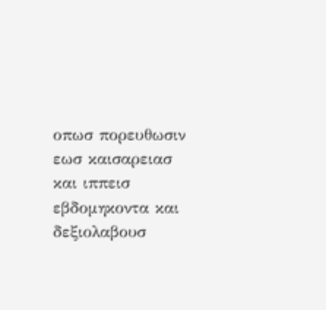οπωσ πορευθωσιν εωσ καισαρειασ και ιππεισ εβδομηκοντα και δεξιολαβουσ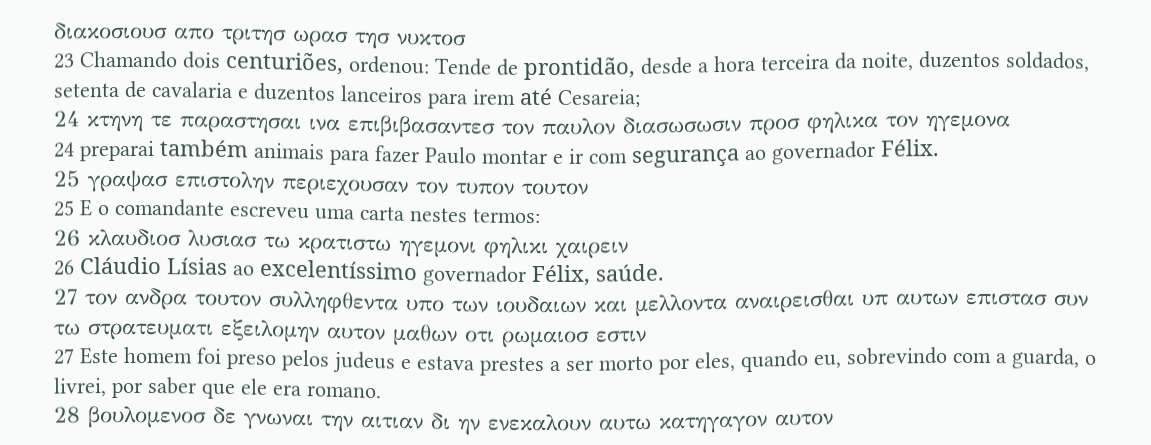διακοσιουσ απο τριτησ ωρασ τησ νυκτοσ
23 Chamando dois centuriões, ordenou: Tende de prontidão, desde a hora terceira da noite, duzentos soldados, setenta de cavalaria e duzentos lanceiros para irem até Cesareia;
24 κτηνη τε παραστησαι ινα επιβιβασαντεσ τον παυλον διασωσωσιν προσ φηλικα τον ηγεμονα
24 preparai também animais para fazer Paulo montar e ir com segurança ao governador Félix.
25 γραψασ επιστολην περιεχουσαν τον τυπον τουτον
25 E o comandante escreveu uma carta nestes termos:
26 κλαυδιοσ λυσιασ τω κρατιστω ηγεμονι φηλικι χαιρειν
26 Cláudio Lísias ao excelentíssimo governador Félix, saúde.
27 τον ανδρα τουτον συλληφθεντα υπο των ιουδαιων και μελλοντα αναιρεισθαι υπ αυτων επιστασ συν τω στρατευματι εξειλομην αυτον μαθων οτι ρωμαιοσ εστιν
27 Este homem foi preso pelos judeus e estava prestes a ser morto por eles, quando eu, sobrevindo com a guarda, o livrei, por saber que ele era romano.
28 βουλομενοσ δε γνωναι την αιτιαν δι ην ενεκαλουν αυτω κατηγαγον αυτον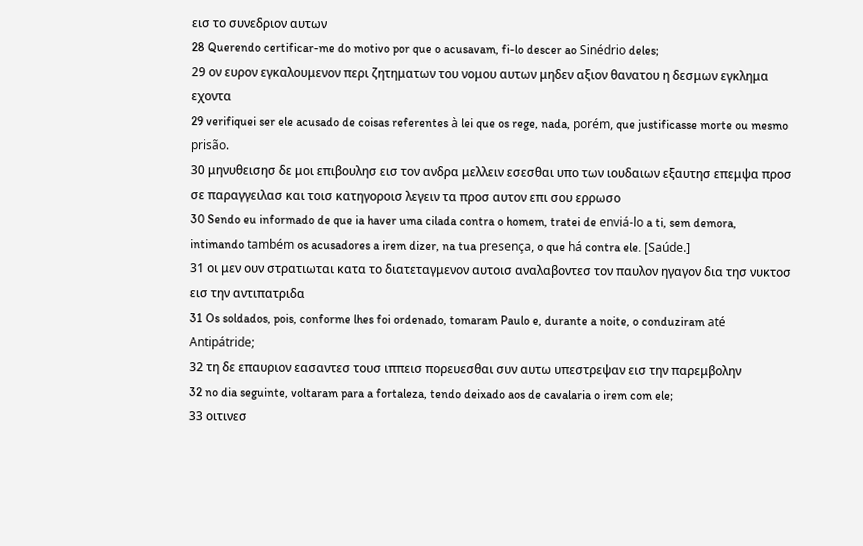εισ το συνεδριον αυτων
28 Querendo certificar-me do motivo por que o acusavam, fi-lo descer ao Sinédrio deles;
29 ον ευρον εγκαλουμενον περι ζητηματων του νομου αυτων μηδεν αξιον θανατου η δεσμων εγκλημα εχοντα
29 verifiquei ser ele acusado de coisas referentes à lei que os rege, nada, porém, que justificasse morte ou mesmo prisão.
30 μηνυθεισησ δε μοι επιβουλησ εισ τον ανδρα μελλειν εσεσθαι υπο των ιουδαιων εξαυτησ επεμψα προσ σε παραγγειλασ και τοισ κατηγοροισ λεγειν τα προσ αυτον επι σου ερρωσο
30 Sendo eu informado de que ia haver uma cilada contra o homem, tratei de enviá-lo a ti, sem demora, intimando também os acusadores a irem dizer, na tua presença, o que há contra ele. [Saúde.]
31 οι μεν ουν στρατιωται κατα το διατεταγμενον αυτοισ αναλαβοντεσ τον παυλον ηγαγον δια τησ νυκτοσ εισ την αντιπατριδα
31 Os soldados, pois, conforme lhes foi ordenado, tomaram Paulo e, durante a noite, o conduziram até Antipátride;
32 τη δε επαυριον εασαντεσ τουσ ιππεισ πορευεσθαι συν αυτω υπεστρεψαν εισ την παρεμβολην
32 no dia seguinte, voltaram para a fortaleza, tendo deixado aos de cavalaria o irem com ele;
33 οιτινεσ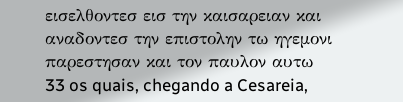εισελθοντεσ εισ την καισαρειαν και αναδοντεσ την επιστολην τω ηγεμονι παρεστησαν και τον παυλον αυτω
33 os quais, chegando a Cesareia,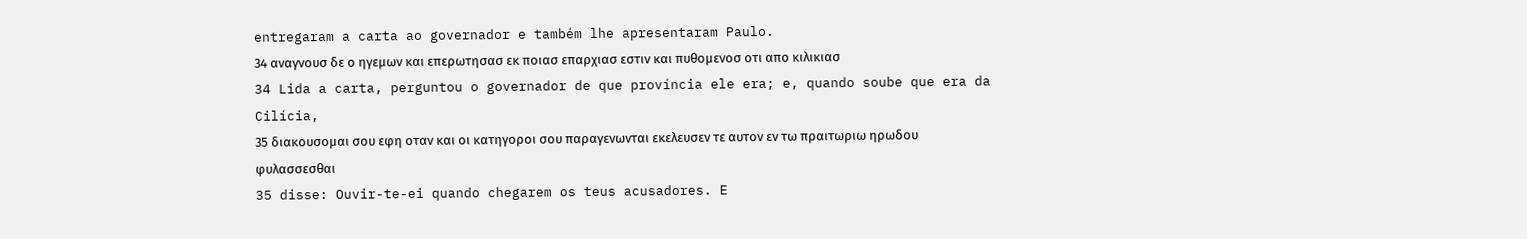entregaram a carta ao governador e também lhe apresentaram Paulo.
34 αναγνουσ δε ο ηγεμων και επερωτησασ εκ ποιασ επαρχιασ εστιν και πυθομενοσ οτι απο κιλικιασ
34 Lida a carta, perguntou o governador de que província ele era; e, quando soube que era da Cilícia,
35 διακουσομαι σου εφη οταν και οι κατηγοροι σου παραγενωνται εκελευσεν τε αυτον εν τω πραιτωριω ηρωδου φυλασσεσθαι
35 disse: Ouvir-te-ei quando chegarem os teus acusadores. E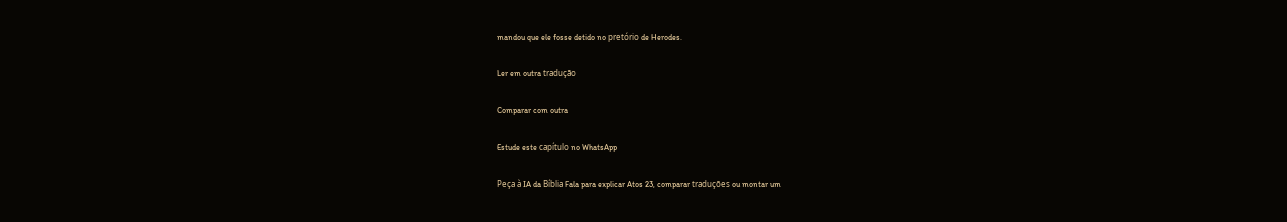mandou que ele fosse detido no pretório de Herodes.

Ler em outra tradução

Comparar com outra

Estude este capítulo no WhatsApp

Peça à IA da Bíblia Fala para explicar Atos 23, comparar traduções ou montar um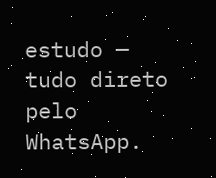estudo — tudo direto pelo WhatsApp.